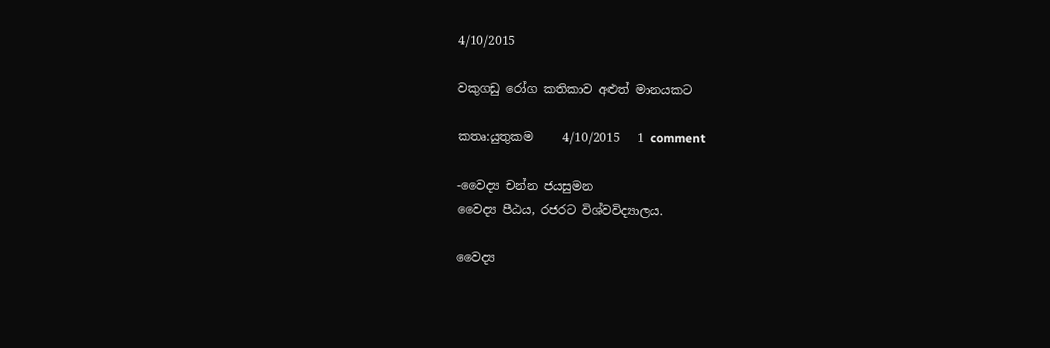4/10/2015

වකුගඩු රෝග කතිකාව අළුත් මානයකට

කතෘ:යුතුකම     4/10/2015   1 comment

-වෛද්‍ය චන්න ජයසුමන
වෛද්‍ය පීඨය, රජරට විශ්වවිද්‍යාලය.

වෛද්‍ය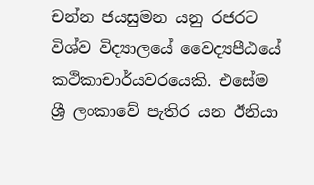චන්න ජයසුමන යනු රජරට විශ්ව විද්‍යාලයේ වෛද්‍යපීඨයේ කථිකාචාර්යවරයෙකි. එසේම ශ්‍රී ලංකාවේ පැතිර යන ඊනියා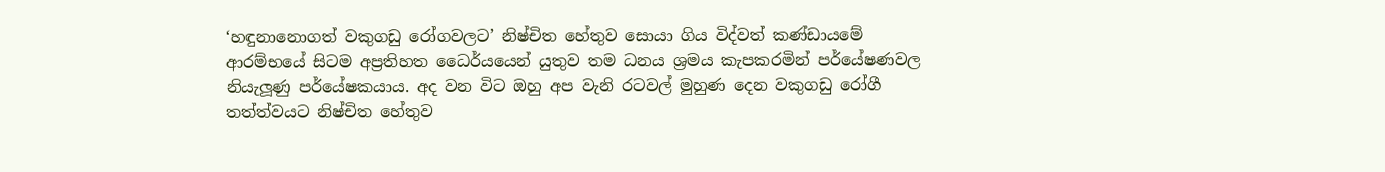‘හඳුනානොගත් වකුගඩු රෝගවලට’ නිෂ්චිත හේතුව සොයා ගිය විද්වත් කණ්ඩායමේ ආරම්භයේ සිටම අප්‍රතිහත ධෛර්යයෙන් යුතුව තම ධනය ශ්‍රමය කැපකරමින් පර්යේෂණවල නියැලූණු පර්යේෂකයාය. අද වන විට ඔහු අප වැනි රටවල් මුහුණ දෙන වකුගඩු රෝගී තත්ත්වයට නිෂ්චිත හේතුව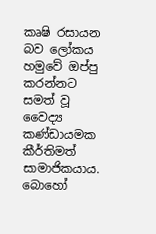කෘෂි රසායන බව ලෝකය හමුවේ ඔප්පු කරන්නට සමත් වූ වෛද්‍ය කණ්ඩායමක කීර්තිමත් සාමාජිකයාය. බොහෝ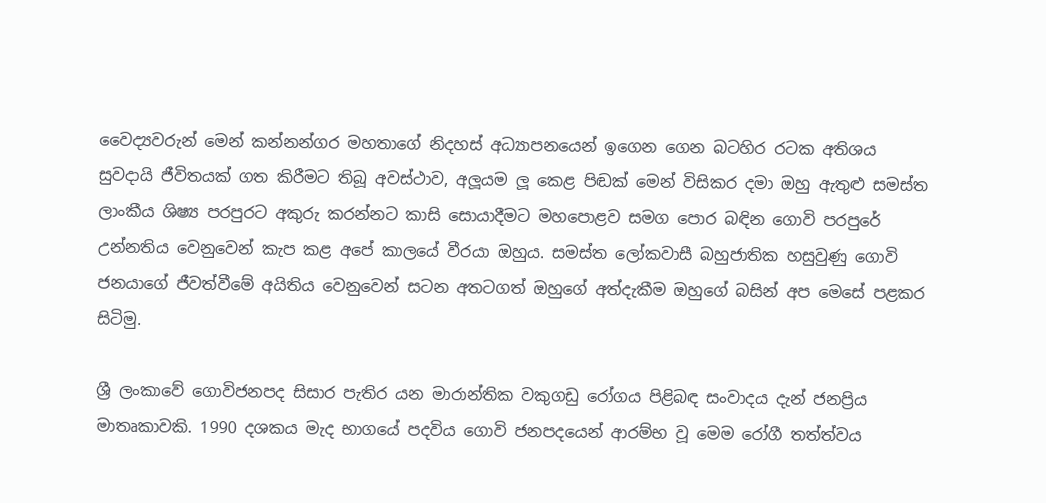වෛද්‍යවරුන් මෙන් කන්නන්ගර මහතාගේ නිදහස් අධ්‍යාපනයෙන් ඉගෙන ගෙන බටහිර රටක අතිශය සුවදායි ජීවිතයක් ගත කිරීමට තිබූ අවස්ථාව, අලූයම ලූ කෙළ පිඬක් මෙන් විසිකර දමා ඔහු ඇතුළු සමස්ත ලාංකීය ශිෂ්‍ය පරපුරට අකුරු කරන්නට කාසි සොයාදීමට මහපොළව සමග පොර බඳින ගොවි පරපුරේ උන්නතිය වෙනුවෙන් කැප කළ අපේ කාලයේ වීරයා ඔහුය. සමස්ත ලෝකවාසී බහුජාතික හසුවුණු ගොවි ජනයාගේ ජීවත්වීමේ අයිතිය වෙනුවෙන් සටන අතටගත් ඔහුගේ අත්දැකීම ඔහුගේ බසින් අප මෙසේ පළකර සිටිමු.

ශ්‍රී ලංකාවේ ගොවිජනපද සිසාර පැතිර යන මාරාන්තික වකුගඩු රෝගය පිළිබඳ සංවාදය දැන් ජනප්‍රිය මාතෘකාවකි. 1990 දශකය මැද භාගයේ පදවිය ගොවි ජනපදයෙන් ආරම්භ වූ මෙම රෝගී තත්ත්වය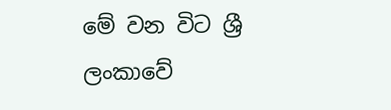මේ වන විට ශ්‍රී ලංකාවේ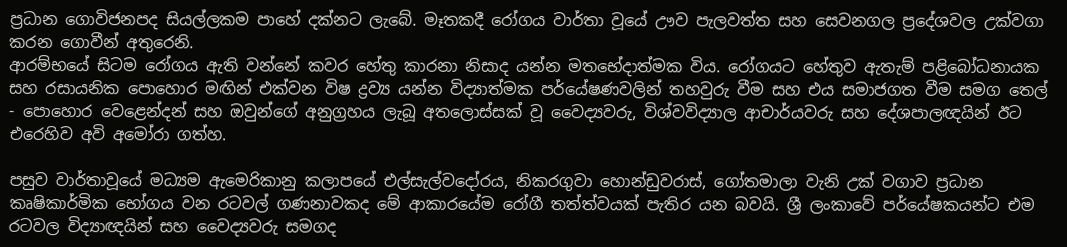ප්‍රධාන ගොවිජනපද සියල්ලකම පාහේ දක්නට ලැබේ. මෑතකදී රෝගය වාර්තා වූයේ ඌව පැලවත්ත සහ සෙවනගල ප්‍රදේශවල උක්වගා කරන ගොවීන් අතුරෙනි.
ආරම්භයේ සිටම රෝගය ඇති වන්නේ කවර හේතු කාරනා නිසාද යන්න මතභේදාත්මක විය. රෝගයට හේතුව ඇතැම් පළිබෝධනායක සහ රසායනික පොහොර මඟින් එක්වන විෂ ද්‍රව්‍ය යන්න විද්‍යාත්මක පර්යේෂණවලින් තහවුරු වීම සහ එය සමාජගත වීම සමග තෙල් - පොහොර වෙළෙන්දන් සහ ඔවුන්ගේ අනුග්‍රහය ලැබූ අතලොස්සක් වූ වෛද්‍යවරු, විශ්වවිද්‍යාල ආචාර්යවරු සහ දේශපාලඥයින් ඊට එරෙහිව අවි අමෝරා ගත්හ.

පසුව වාර්තාවූයේ මධ්‍යම ඇමෙරිකානු කලාපයේ එල්සැල්වදෝරය, නිකරගුවා හොන්ඩුවරාස්, ගෝතමාලා වැනි උක් වගාව ප්‍රධාන කෘෂිකාර්මික භෝගය වන රටවල් ගණනාවකද මේ ආකාරයේම රෝගී තත්ත්වයක් පැතිර යන බවයි. ශ්‍රී ලංකාවේ පර්යේෂකයන්ට එම රටවල විද්‍යාඥයින් සහ වෛද්‍යවරු සමගද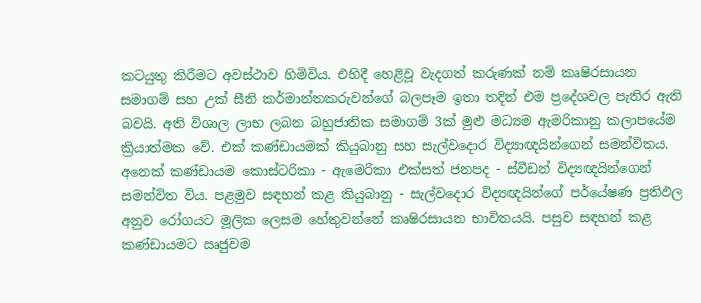කටයුතු කිරීමට අවස්ථාව හිමිවිය. එහිදී හෙළිවූ වැදගත් කරුණක් නම් කෘෂිරසායන සමාගම් සහ උක් සීනි කර්මාන්තකරුවන්ගේ බලපෑම ඉතා තදින් එම ප්‍රදේශවල පැතිර ඇති බවයි. අති විශාල ලාභ ලබන බහුජාතික සමාගම් 3ක් මුළු මධ්‍යම ඇමරිකානු කලාපයේම ක්‍රියාත්මක වේ. එක් කණ්ඩායමක් කියුබානු සහ සැල්වදොර විද්‍යාඥයින්ගෙන් සමන්විතය. අනෙක් කණ්ඩායම කොස්ටරිකා - ඇමෙරිකා එක්සත් ජනපද - ස්වීඩන් විද්‍යඥයින්ගෙන් සමන්විත විය. පළමුව සඳහන් කළ කියුබානු - සැල්වදොර විද්‍යඥයින්ගේ පර්යේෂණ ප්‍රතිඵල අනුව රෝගයට මූලික ලෙසම හේතුවන්නේ කෘෂිරසායන භාවිතයයි. පසුව සඳහන් කළ කණ්ඩායමට ඍජුවම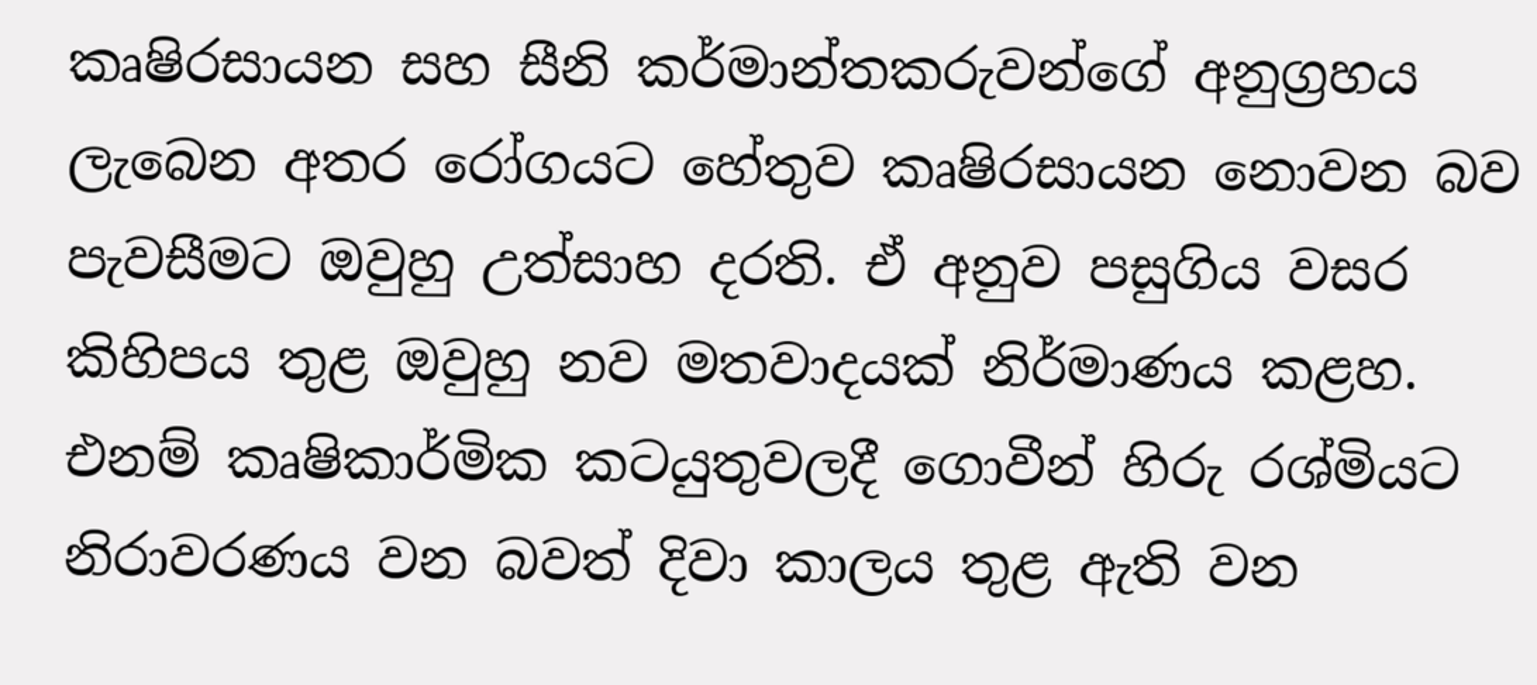කෘෂිරසායන සහ සීනි කර්මාන්තකරුවන්ගේ අනුග්‍රහය ලැබෙන අතර රෝගයට හේතුව කෘෂිරසායන නොවන බව පැවසීමට ඔවුහු උත්සාහ දරති. ඒ අනුව පසුගිය වසර කිහිපය තුළ ඔවුහු නව මතවාදයක් නිර්මාණය කළහ. එනම් කෘෂිකාර්මික කටයුතුවලදී ගොවීන් හිරු රශ්මියට නිරාවරණය වන බවත් දිවා කාලය තුළ ඇති වන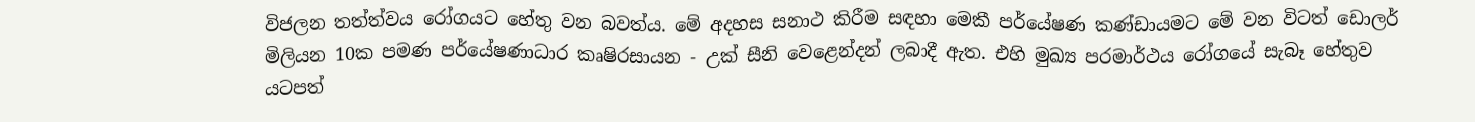විජලන තත්ත්වය රෝගයට හේතු වන බවත්ය. මේ අදහස සනාථ කිරීම සඳහා මෙකී පර්යේෂණ කණ්ඩායමට මේ වන විටත් ඩොලර් මිලියන 10ක පමණ පර්යේෂණාධාර කෘෂිරසායන - උක් සීනි වෙළෙන්දන් ලබාදී ඇත. එහි මුඛ්‍ය පරමාර්ථය රෝගයේ සැබෑ හේතුව යටපත්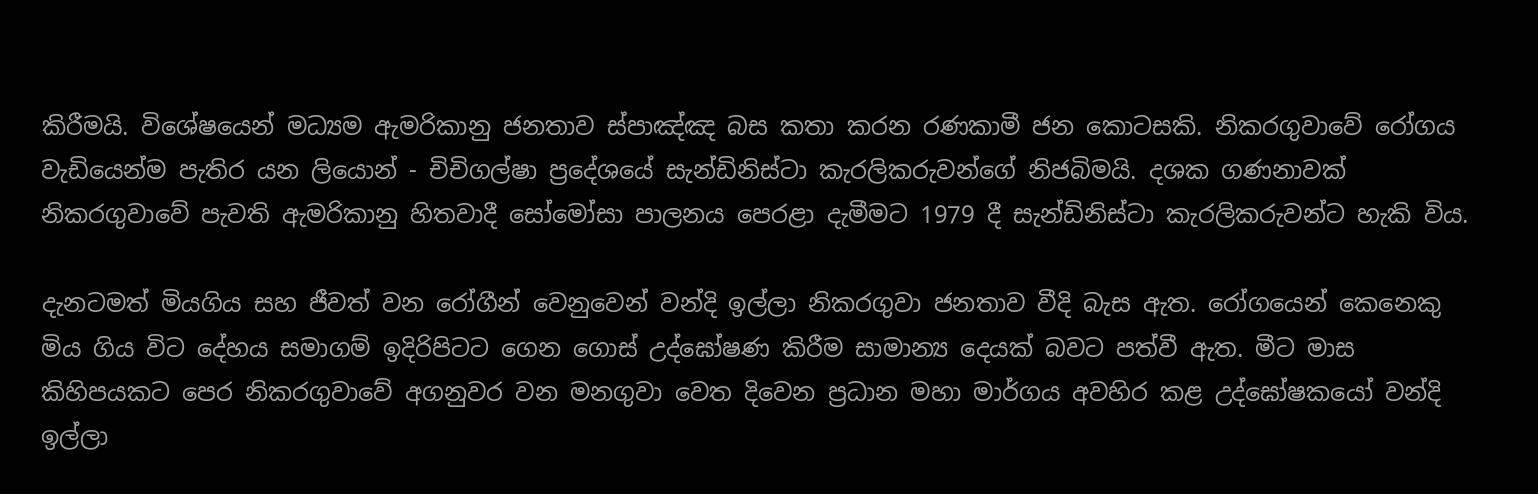කිරීමයි. විශේෂයෙන් මධ්‍යම ඇමරිකානු ජනතාව ස්පාඤ්ඤ බස කතා කරන රණකාමී ජන කොටසකි. නිකරගුවාවේ රෝගය වැඩියෙන්ම පැතිර යන ලියොන් - චිචිගල්ෂා ප්‍රදේශයේ සැන්ඩිනිස්ටා කැරලිකරුවන්ගේ නිජබිමයි. දශක ගණනාවක් නිකරගුවාවේ පැවති ඇමරිකානු හිතවාදී සෝමෝසා පාලනය පෙරළා දැමීමට 1979 දී සැන්ඩිනිස්ටා කැරලිකරුවන්ට හැකි විය.

දැනටමත් මියගිය සහ ජීවත් වන රෝගීන් වෙනුවෙන් වන්දි ඉල්ලා නිකරගුවා ජනතාව වීදි බැස ඇත. රෝගයෙන් කෙනෙකු මිය ගිය විට දේහය සමාගම් ඉදිරිපිටට ගෙන ගොස් උද්ඝෝෂණ කිරීම සාමාන්‍ය දෙයක් බවට පත්වී ඇත. මීට මාස කිහිපයකට පෙර නිකරගුවාවේ අගනුවර වන මනගුවා වෙත දිවෙන ප්‍රධාන මහා මාර්ගය අවහිර කළ උද්ඝෝෂකයෝ වන්දි ඉල්ලා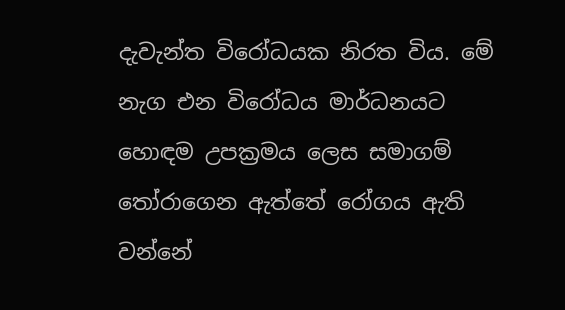දැවැන්ත විරෝධයක නිරත විය. මේ නැග එන විරෝධය මාර්ධනයට හොඳම උපක්‍රමය ලෙස සමාගම් තෝරාගෙන ඇත්තේ රෝගය ඇති වන්නේ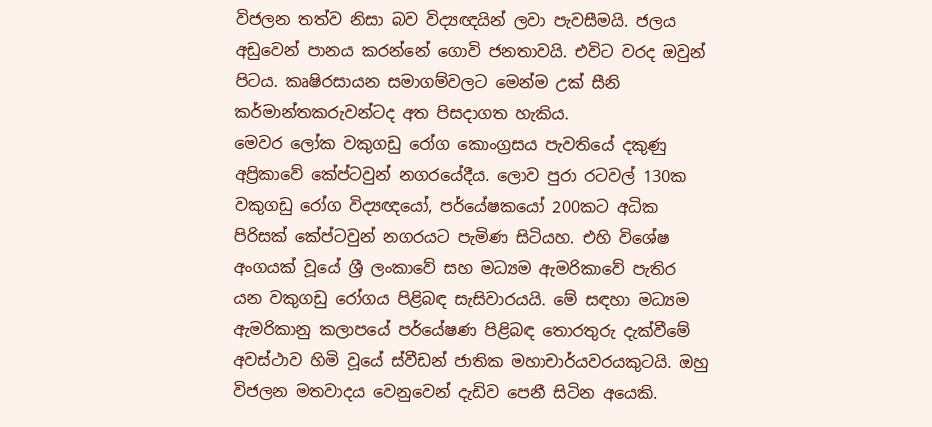විජලන තත්ව නිසා බව විද්‍යඥයින් ලවා පැවසීමයි. ජලය අඩුවෙන් පානය කරන්නේ ගොවි ජනතාවයි. එවිට වරද ඔවුන් පිටය. කෘෂිරසායන සමාගම්වලට මෙන්ම උක් සීනි කර්මාන්තකරුවන්ටද අත පිසදාගත හැකිය.
මෙවර ලෝක වකුගඩු රෝග කොංග්‍රසය පැවතියේ දකුණු අප්‍රිකාවේ කේප්ටවුන් නගරයේදීය. ලොව පුරා රටවල් 130ක වකුගඩු රෝග විද්‍යඥයෝ, පර්යේෂකයෝ 200කට අධික පිරිසක් කේප්ටවුන් නගරයට පැමිණ සිටියහ. එහි විශේෂ අංගයක් වූයේ ශ්‍රී ලංකාවේ සහ මධ්‍යම ඇමරිකාවේ පැතිර යන වකුගඩු රෝගය පිළිබඳ සැසිවාරයයි. මේ සඳහා මධ්‍යම ඇමරිකානු කලාපයේ පර්යේෂණ පිළිබඳ තොරතුරු දැක්වීමේ අවස්ථාව හිමි වූයේ ස්වීඩන් ජාතික මහාචාර්යවරයකුටයි. ඔහු විජලන මතවාදය වෙනුවෙන් දැඩිව පෙනී සිටින අයෙකි.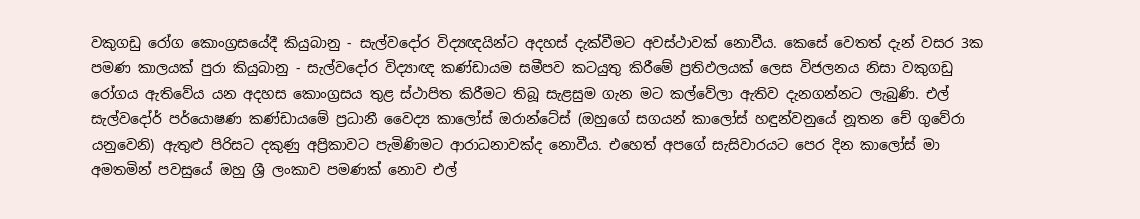වකුගඩු රෝග කොංග්‍රසයේදී කියුබානු - සැල්වදෝර විද්‍යඥයින්ට අදහස් දැක්වීමට අවස්ථාවක් නොවීය. කෙසේ වෙතත් දැන් වසර 3ක පමණ කාලයක් පුරා කියුබානු - සැල්වදෝර විද්‍යාඥ කණ්ඩායම සමීපව කටයුතු කිරීමේ ප්‍රතිඵලයක් ලෙස විජලනය නිසා වකුගඩු රෝගය ඇතිවේය යන අදහස කොංග්‍රසය තුළ ස්ථාපිත කිරීමට තිබූ සැළසුම ගැන මට කල්වේලා ඇතිව දැනගන්නට ලැබුණි. එල් සැල්වදෝර් පර්යොෂණ කණ්ඩායමේ ප්‍රධානී වෛද්‍ය කාලෝස් ඔරාන්ටේස් (ඔහුගේ සගයන් කාලෝස් හඳුන්වනුයේ නූතන චේ ගුවේරා යනුවෙනි) ඇතුළු පිරිසට දකුණු අප්‍රිකාවට පැමිණිමට ආරාධනාවක්ද නොවීය. එහෙත් අපගේ සැසිවාරයට පෙර දින කාලෝස් මා අමතමින් පවසුයේ ඔහු ශ්‍රී ලංකාව පමණක් නොව එල්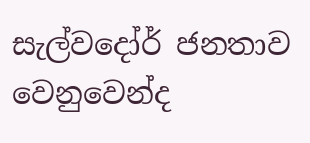සැල්වදෝර් ජනතාව වෙනුවෙන්ද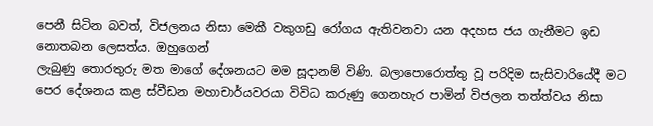පෙනී සිටින බවත්, විජලනය නිසා මෙකී වකුගඩු රෝගය ඇතිවනවා යන අදහස ජය ගැනීමට ඉඩ නොතබන ලෙසත්ය. ඔහුගෙන්
ලැබුණු තොරතුරු මත මාගේ දේශනයට මම සූදානම් විණි. බලාපොරොත්තු වූ පරිදිම සැසිවාරියේදී මට පෙර දේශනය කළ ස්වීඩන මහාචාර්යවරයා විවිධ කරුණු ගෙනහැර පාමින් විජලන තත්ත්වය නිසා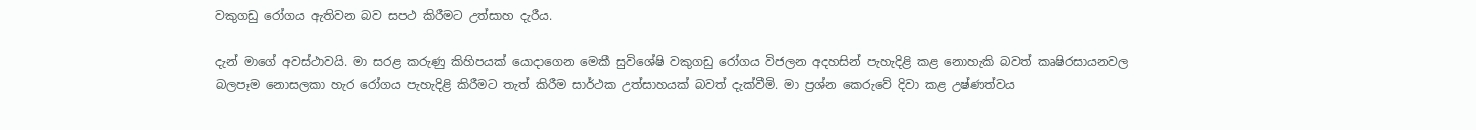වකුගඩු රෝගය ඇතිවන බව සපථ කිරීමට උත්සාහ දැරීය.

දැන් මාගේ අවස්ථාවයි. මා සරළ කරුණු කිහිපයක් යොදාගෙන මෙකී සුවිශේෂි වකුගඩු රෝගය විජලන අදහසින් පැහැදිළි කළ නොහැකි බවත් කෘෂිරසායනවල බලපෑම නොසලකා හැර රෝගය පැහැදිළි කිරීමට තැත් කිරීම සාර්ථක උත්සාහයක් බවත් දැක්වීමි. මා ප්‍රශ්න කෙරුවේ දිවා කළ උෂ්ණත්වය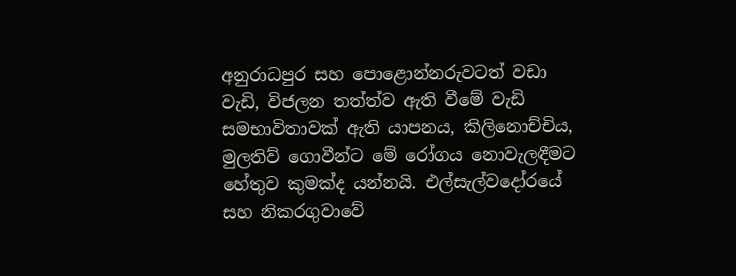අනුරාධපුර සහ පොළොන්නරුවටත් වඩා වැඩි, විජලන තත්ත්ව ඇති වීමේ වැඩි සමභාවිතාවක් ඇති යාපනය, කිලිනොච්චිය, මුලතිව් ගොවීන්ට මේ රෝගය නොවැලඳීමට හේතුව කුමක්ද යන්නයි. එල්සැල්වදෝරයේ සහ නිකරගුවාවේ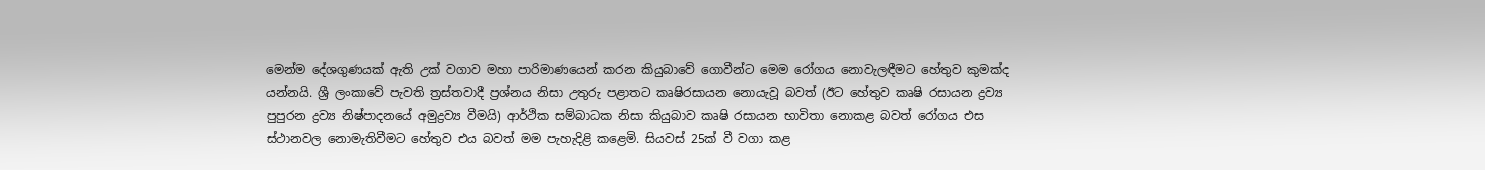මෙන්ම දේශගුණයක් ඇති උක් වගාව මහා පාරිමාණයෙන් කරන කියුබාවේ ගොවීන්ට මෙම රෝගය නොවැලඳීමට හේතුව කුමක්ද යන්නයි. ශ්‍රී ලංකාවේ පැවති ත්‍රස්තවාදී ප්‍රශ්නය නිසා උතුරු පළාතට කෘෂිරසායන නොයැවූ බවත් (ඊට හේතුව කෘෂි රසායන ද්‍රව්‍ය පුපුරන ද්‍රව්‍ය නිෂ්පාදනයේ අමුද්‍රව්‍ය වීමයි) ආර්ථික සම්බාධක නිසා කියුබාව කෘෂි රසායන භාවිතා නොකළ බවත් රෝගය එස ස්ථානවල නොමැතිවීමට හේතුව එය බවත් මම පැහැදිළි කළෙමි. සියවස් 25ක් වී වගා කළ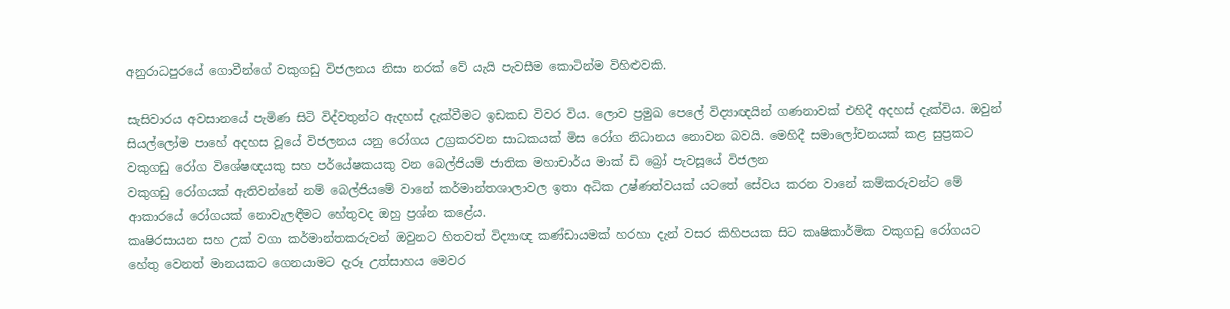අනුරාධපුරයේ ගොවීන්ගේ වකුගඩු විජලනය නිසා නරක් වේ යැයි පැවසීම කොටින්ම විහිළුවකි.

සැසිවාරය අවසානයේ පැමිණ සිටි විද්වතුන්ට ඇදහස් දැක්වීමට ඉඩකඩ විවර විය. ලොව ප්‍රමුඛ පෙලේ විද්‍යාඥයින් ගණනාවක් එහිදී අදහස් දැක්විය. ඔවුන් සියල්ලෝම පාහේ අදහස වූයේ විජලනය යනු රෝගය උග්‍රකරවන සාධකයක් මිස රෝග නිධානය නොවන බවයි. මෙහිදී සමාලෝචනයක් කළ සුප්‍රකට වකුගඩු රෝග විශේෂඥයකු සහ පර්යේෂකයකු වන බෙල්ජියම් ජාතික මහාචාර්ය මාක් ඩි බ්‍රෝ පැවසූයේ විජලන
වකුගඩු රෝගයක් ඇතිවන්නේ නම් බෙල්ජියමේ වානේ කර්මාන්තශාලාවල ඉතා අධික උෂ්ණත්වයක් යටතේ සේවය කරන වානේ කම්කරුවන්ට මේ ආකාරයේ රෝගයක් නොවැලඳීමට හේතුවද ඔහු ප්‍රශ්න කළේය.
කෘෂිරසායන සහ උක් වගා කර්මාන්තකරුවන් ඔවුනට හිතවත් විද්‍යාඥ කණ්ඩායමක් හරහා දැන් වසර කිහිපයක සිට කෘෂිකාර්මික වකුගඩු රෝගයට හේතු වෙනත් මානයකට ගෙනයාමට දැරූ උත්සාහය මෙවර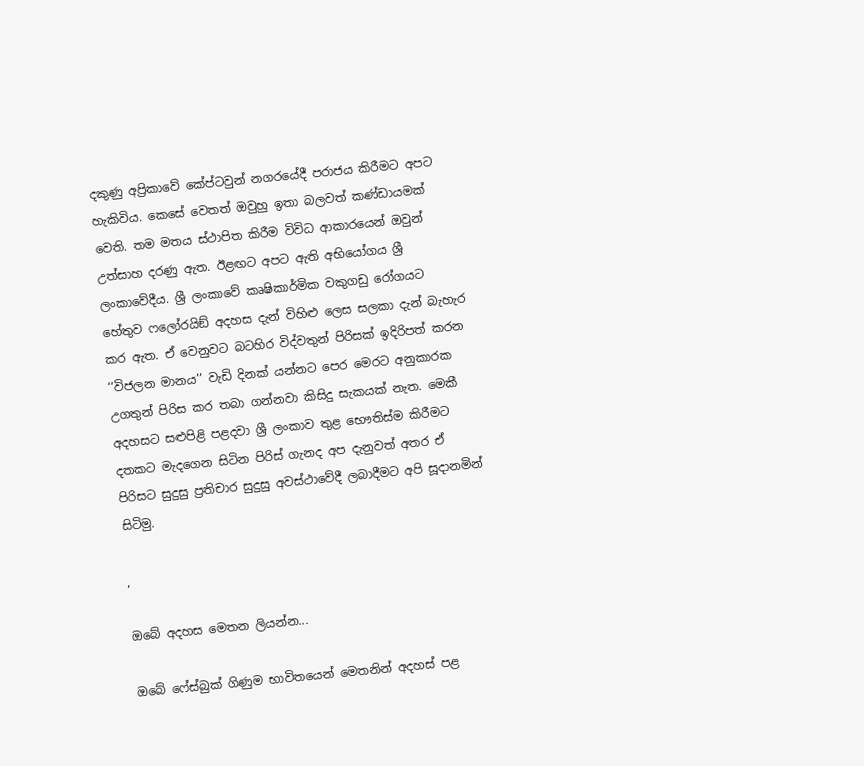දකුණු අප්‍රිකාවේ කේප්ටවුන් නගරයේදී පරාජය කිරීමට අපට හැකිවිය. කෙසේ වෙතත් ඔවුහු ඉතා බලවත් කණ්ඩායමක් වෙති. තම මතය ස්ථාපිත කිරීම විවිධ ආකාරයෙන් ඔවුන් උත්සාහ දරණු ඇත. ඊළඟට අපට ඇති අභියෝගය ශ්‍රී ලංකාවේදීය. ශ්‍රී ලංකාවේ කෘෂිකාර්මික වකුගඩු රෝගයට හේතුව ෆලෝරයිඞ් අදහස දැන් විහිළු ලෙස සලකා දැන් බැහැර කර ඇත. ඒ වෙනුවට බටහිර විද්වතුන් පිරිසක් ඉදිරිපත් කරන ‘‘විජලන මානය’’ වැඩි දිනක් යන්නට පෙර මෙරට අනුකාරක උගතුන් පිරිස කර තබා ගන්නවා කිසිදු සැකයක් නැත. මෙකී අදහසට සළුපිළි පළදවා ශ්‍රී ලංකාව තුළ භෞතිස්ම කිරීමට දතකට මැදගෙන සිටින පිරිස් ගැනද අප දැනුවත් අතර ඒ පිරිසට සුදුසු ප්‍රතිචාර සුදුසු අවස්ථාවේදී ලබාදීමට අපි සූදානමින් සිටිමු.

,

ඔබේ අදහස මෙතන ලියන්න...

ඔබේ ෆේස්බුක් ගිණුම භාවිතයෙන් මෙතනින් අදහස් පළ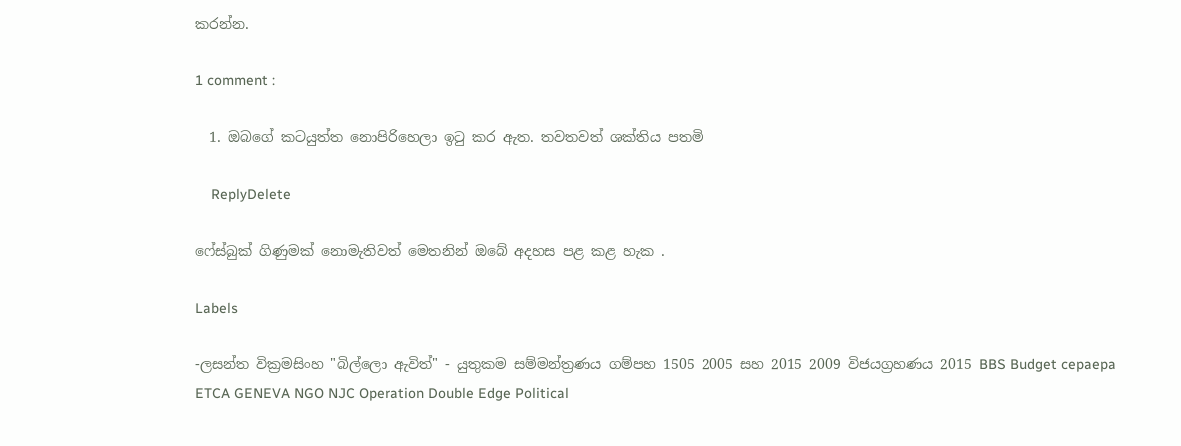කරන්න.

1 comment :

  1. ඔබගේ කටයුත්ත නොපිරිහෙලා ඉටු කර ඇත. තවතවත් ශක්තිය පතමි

    ReplyDelete

ෆේස්බුක් ගිණුමක් නොමැතිවත් මෙතනින් ඔබේ අදහස පළ කළ හැක .

Labels

-ලසන්ත වික්‍රමසිංහ "බිල්ලො ඇවිත්" - යුතුකම සම්මන්ත්‍රණය ගම්පහ 1505 2005 සහ 2015 2009 විජයග්‍රහණය 2015 BBS Budget cepaepa ETCA GENEVA NGO NJC Operation Double Edge Political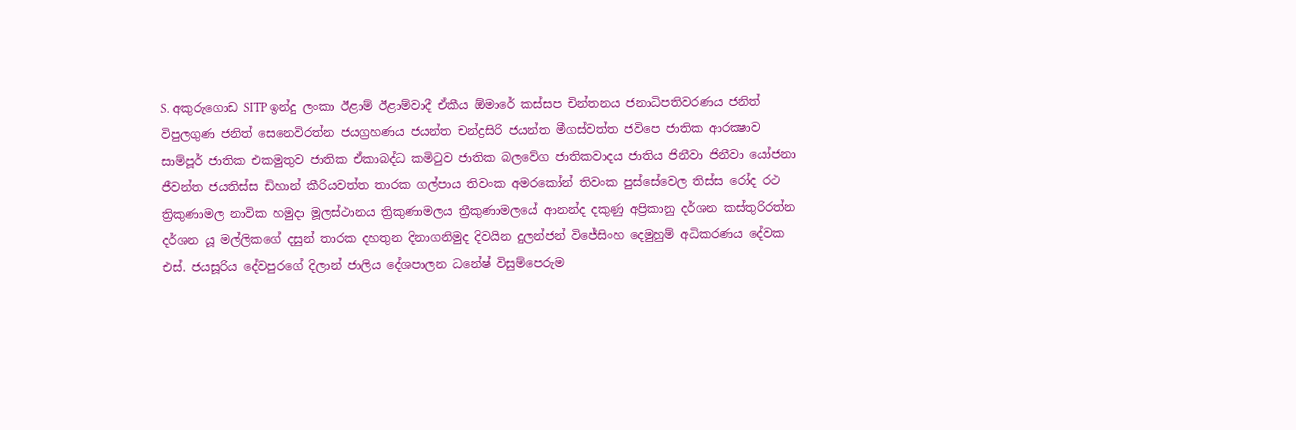S. අකුරුගොඩ SITP ඉන්දු ලංකා ඊළාම් ඊළාම්වාදී ඒකීය ඕමාරේ කස්‌සප චින්තනය ජනාධිපතිවරණය ජනිත් විපුලගුණ ජනිත් සෙනෙවිරත්න ජයග්‍රහණය ජයන්ත චන්ද්‍රසිරි ජයන්ත මීගස්වත්ත ජවිපෙ ජාතික ආරක්‍ෂාව සාම්පූර් ජාතික එකමුතුව ජාතික ඒකාබද්ධ කමිටුව ජාතික බලවේග ජාතිකවාදය ජාතිය ජිනීවා ජිනීවා යෝජනා ජීවන්ත ජයතිස්ස ඩිහාන් කීරියවත්ත තාරක ගල්පාය තිවංක අමරකෝන් තිවංක පුස්සේවෙල තිස්‌ස රෝද රථ ත්‍රිකුණාමල නාවික හමුදා මූලස්‌ථානය ත්‍රිකුණාමලය ත්‍රීකුණාමලයේ ආනන්ද දකුණු අප්‍රිකානු දර්ශන කස්තුරිරත්න දර්ශන යූ මල්ලිකගේ දසුන් තාරක දහතුන දිනාගනිමුද දිවයින දුලන්ජන් විජේසිංහ දෙමුහුම් අධිකරණය දේවක එස්. ජයසූරිය දේවපුරගේ දිලාන් ජාලිය දේශපාලන ධනේෂ් විසුම්පෙරුම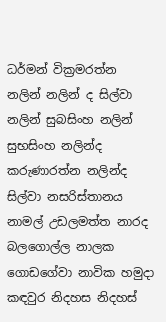ධර්මන් වික්‍රමරත්න නලින් නලින් ද සිල්වා නලින් සුබසිංහ නලින් සුභසිංහ නලින්ද කරුණාරත්න නලින්ද සිල්වා නසරිස්‌තානය නාමල් උඩලමත්ත නාරද බලගොල්ල නාලක ගොඩගේවා නාවික හමුදා කඳවුර නිදහස නිදහස්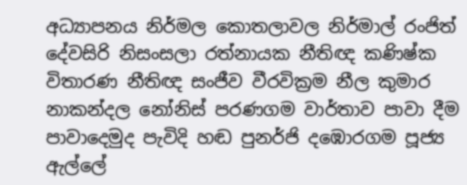අධ්‍යාපනය නිර්මල කොතලාවල නිර්මාල් රංජිත් දේවසිරි නිසංසලා රත්නායක නීතිඥ කණිෂ්ක විතාරණ නීතිඥ සංජීව වීරවික්‍රම නීල කුමාර නාකන්දල නෝනිස් පරණගම වාර්තාව පාවා දීම පාවාදෙමුද පැවිදි හඬ පුනර්ජි දඹොරගම පූජ්‍ය ඇල්ලේ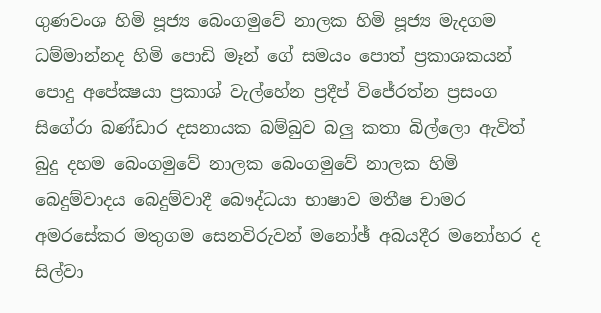ගුණවංශ හිමි පූජ්‍ය බෙංගමුවේ නාලක හිමි පූජ්‍ය මැදගම ධම්මාන්නද හිමි පොඩි මෑන් ගේ සමයං පොත් ප්‍රකාශකයන් පොදු අපේක්‍ෂයා ප්‍රකාශ් වැල්හේන ප්‍රදීප් විජේරත්න ප්‍රසංග සිගේරා බණ්ඩාර දසනායක බම්බුව බලු කතා බිල්ලො ඇවිත් බුදු දහම බෙංගමුවේ නාලක බෙංගමුවේ නාලක හිමි බෙදුම්වාදය බෙදුම්වාදී බෞද්ධයා භාෂාව මතීෂ චාමර අමරසේකර මතුගම සෙනවිරුවන් මනෝඡ් අබයදීර මනෝහර ද සිල්වා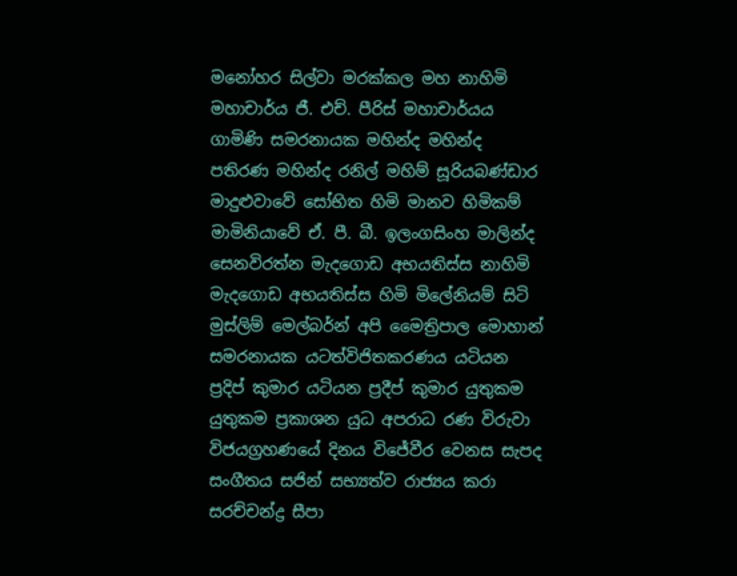මනෝහර සිල්වා මරක්කල මහ නාහිමි මහාචාර්ය ජී. එච්. පීරිස් මහාචාර්යය ගාමිණි සමරනායක මහින්ද මහින්ද පතිරණ මහින්ද රනිල් මහිම් සූරියබණ්ඩාර මාදුළුවාවේ සෝභිත හිමි මානව හිමිකම් මාමිනියාවේ ඒ. පී. බී. ඉලංගසිංහ මාලින්ද සෙනවිරත්න මැදගොඩ අභයතිස්ස නාහිමි මැදගොඩ අභයතිස්ස හිමි මිලේනියම් සිටි මුස්‌ලිම් මෙල්බර්න් අපි මෛත්‍රිපාල මොහාන් සමරනායක යටත්විජිතකරණය යටියන ප්‍රදිප් කුමාර යටියන ප්‍රදීප් කුමාර යුතුකම යුතුකම ප්‍රකාශන යුධ අපරාධ රණ විරුවා විජයග්‍රහණයේ දිනය විජේවීර වෙනස සැපද සංගීතය සජින් සභ්‍යත්ව රාජ්‍යය කරා සරච්චන්ද්‍ර සීපා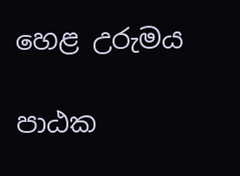හෙළ උරුමය

පාඨක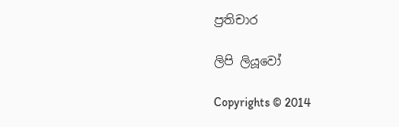ප්‍රතිචාර

ලිපි ලියූවෝ

Copyrights © 2014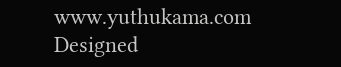www.yuthukama.com Designed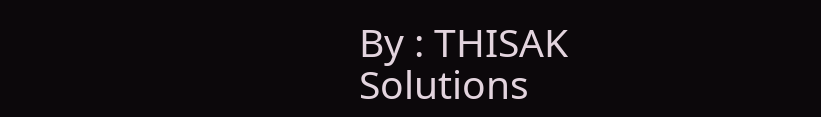By : THISAK Solutions